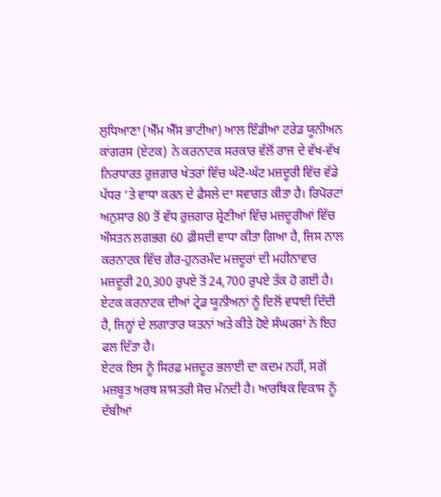ਲੁਧਿਆਣਾ (ਐੱਮ ਐੱਸ ਭਾਟੀਆ) ਆਲ ਇੰਡੀਆ ਟਰੇਡ ਯੂਨੀਅਨ ਕਾਂਗਰਸ (ਏਟਕ) ਨੇ ਕਰਨਾਟਕ ਸਰਕਾਰ ਵੱਲੋਂ ਰਾਜ ਦੇ ਵੱਖ-ਵੱਖ ਨਿਰਧਾਰਤ ਰੁਜ਼ਗਾਰ ਖੇਤਰਾਂ ਵਿੱਚ ਘੱਟੋ-ਘੱਟ ਮਜ਼ਦੂਰੀ ਵਿੱਚ ਵੱਡੇ ਪੱਧਰ ‘ਤੇ ਵਾਧਾ ਕਰਨ ਦੇ ਫ਼ੈਸਲੇ ਦਾ ਸਵਾਗਤ ਕੀਤਾ ਹੈ। ਰਿਪੋਰਟਾਂ ਅਨੁਸਾਰ 80 ਤੋਂ ਵੱਧ ਰੁਜ਼ਗਾਰ ਸ਼੍ਰੇਣੀਆਂ ਵਿੱਚ ਮਜ਼ਦੂਰੀਆਂ ਵਿੱਚ ਔਸਤਨ ਲਗਭਗ 60 ਫ਼ੀਸਦੀ ਵਾਧਾ ਕੀਤਾ ਗਿਆ ਹੈ, ਜਿਸ ਨਾਲ ਕਰਨਾਟਕ ਵਿੱਚ ਗੈਰ-ਹੁਨਰਮੰਦ ਮਜ਼ਦੂਰਾਂ ਦੀ ਮਹੀਨਾਵਾਰ ਮਜ਼ਦੂਰੀ 20,300 ਰੁਪਏ ਤੋਂ 24,700 ਰੁਪਏ ਤੱਕ ਹੋ ਗਈ ਹੈ। ਏਟਕ ਕਰਨਾਟਕ ਦੀਆਂ ਟ੍ਰੇਡ ਯੂਨੀਅਨਾਂ ਨੂੰ ਦਿਲੋਂ ਵਧਾਈ ਦਿੰਦੀ ਹੈ, ਜਿਨ੍ਹਾਂ ਦੇ ਲਗਾਤਾਰ ਯਤਨਾਂ ਅਤੇ ਕੀਤੇ ਹੋਏ ਸੰਘਰਸ਼ਾਂ ਨੇ ਇਹ ਫਲ ਦਿੱਤਾ ਹੈ।
ਏਟਕ ਇਸ ਨੂੰ ਸਿਰਫ਼ ਮਜ਼ਦੂਰ ਭਲਾਈ ਦਾ ਕਦਮ ਨਹੀਂ, ਸਗੋਂ ਮਜ਼ਬੂਤ ਅਰਥ ਸ਼ਾਸਤਰੀ ਸੋਚ ਮੰਨਦੀ ਹੈ। ਆਰਥਿਕ ਵਿਕਾਸ ਨੂੰ ਦੱਬੀਆਂ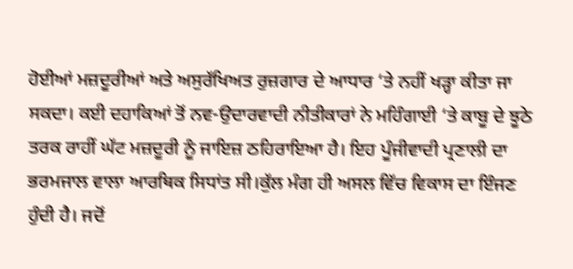ਹੋਈਆਂ ਮਜ਼ਦੂਰੀਆਂ ਅਤੇ ਅਸੁਰੱਖਿਅਤ ਰੁਜ਼ਗਾਰ ਦੇ ਆਧਾਰ ‘ਤੇ ਨਹੀਂ ਖੜ੍ਹਾ ਕੀਤਾ ਜਾ ਸਕਦਾ। ਕਈ ਦਹਾਕਿਆਂ ਤੋਂ ਨਵ-ਉਦਾਰਵਾਦੀ ਨੀਤੀਕਾਰਾਂ ਨੇ ਮਹਿੰਗਾਈ ‘ਤੇ ਕਾਬੂ ਦੇ ਝੂਠੇ ਤਰਕ ਰਾਹੀਂ ਘੱਟ ਮਜ਼ਦੂਰੀ ਨੂੰ ਜਾਇਜ਼ ਠਹਿਰਾਇਆ ਹੈ। ਇਹ ਪੂੰਜੀਵਾਦੀ ਪ੍ਰਣਾਲੀ ਦਾ ਭਰਮਜਾਲ ਵਾਲਾ ਆਰਥਿਕ ਸਿਧਾਂਤ ਸੀ।ਕੁੱਲ ਮੰਗ ਹੀ ਅਸਲ ਵਿੱਚ ਵਿਕਾਸ ਦਾ ਇੰਜਣ ਹੁੰਦੀ ਹੈ। ਜਦੋਂ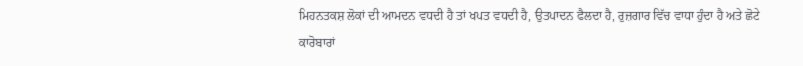ਮਿਹਨਤਕਸ਼ ਲੋਕਾਂ ਦੀ ਆਮਦਨ ਵਧਦੀ ਹੈ ਤਾਂ ਖਪਤ ਵਧਦੀ ਹੈ, ਉਤਪਾਦਨ ਫੈਲਦਾ ਹੈ, ਰੁਜ਼ਗਾਰ ਵਿੱਚ ਵਾਧਾ ਹੁੰਦਾ ਹੈ ਅਤੇ ਛੋਟੇ ਕਾਰੋਬਾਰਾਂ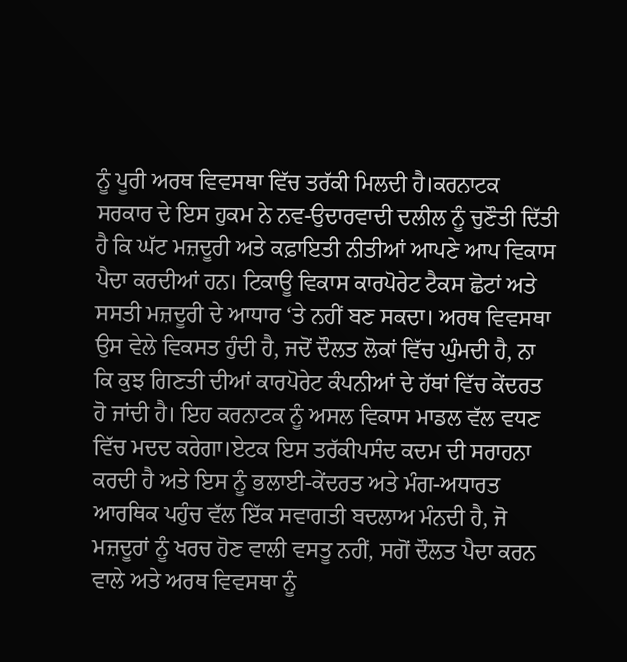ਨੂੰ ਪੂਰੀ ਅਰਥ ਵਿਵਸਥਾ ਵਿੱਚ ਤਰੱਕੀ ਮਿਲਦੀ ਹੈ।ਕਰਨਾਟਕ ਸਰਕਾਰ ਦੇ ਇਸ ਹੁਕਮ ਨੇ ਨਵ-ਉਦਾਰਵਾਦੀ ਦਲੀਲ ਨੂੰ ਚੁਣੌਤੀ ਦਿੱਤੀ ਹੈ ਕਿ ਘੱਟ ਮਜ਼ਦੂਰੀ ਅਤੇ ਕਫ਼ਾਇਤੀ ਨੀਤੀਆਂ ਆਪਣੇ ਆਪ ਵਿਕਾਸ ਪੈਦਾ ਕਰਦੀਆਂ ਹਨ। ਟਿਕਾਊ ਵਿਕਾਸ ਕਾਰਪੋਰੇਟ ਟੈਕਸ ਛੋਟਾਂ ਅਤੇ ਸਸਤੀ ਮਜ਼ਦੂਰੀ ਦੇ ਆਧਾਰ ‘ਤੇ ਨਹੀਂ ਬਣ ਸਕਦਾ। ਅਰਥ ਵਿਵਸਥਾ ਉਸ ਵੇਲੇ ਵਿਕਸਤ ਹੁੰਦੀ ਹੈ, ਜਦੋਂ ਦੌਲਤ ਲੋਕਾਂ ਵਿੱਚ ਘੁੰਮਦੀ ਹੈ, ਨਾ ਕਿ ਕੁਝ ਗਿਣਤੀ ਦੀਆਂ ਕਾਰਪੋਰੇਟ ਕੰਪਨੀਆਂ ਦੇ ਹੱਥਾਂ ਵਿੱਚ ਕੇਂਦਰਤ ਹੋ ਜਾਂਦੀ ਹੈ। ਇਹ ਕਰਨਾਟਕ ਨੂੰ ਅਸਲ ਵਿਕਾਸ ਮਾਡਲ ਵੱਲ ਵਧਣ ਵਿੱਚ ਮਦਦ ਕਰੇਗਾ।ਏਟਕ ਇਸ ਤਰੱਕੀਪਸੰਦ ਕਦਮ ਦੀ ਸਰਾਹਨਾ ਕਰਦੀ ਹੈ ਅਤੇ ਇਸ ਨੂੰ ਭਲਾਈ-ਕੇਂਦਰਤ ਅਤੇ ਮੰਗ-ਅਧਾਰਤ ਆਰਥਿਕ ਪਹੁੰਚ ਵੱਲ ਇੱਕ ਸਵਾਗਤੀ ਬਦਲਾਅ ਮੰਨਦੀ ਹੈ, ਜੋ ਮਜ਼ਦੂਰਾਂ ਨੂੰ ਖਰਚ ਹੋਣ ਵਾਲੀ ਵਸਤੂ ਨਹੀਂ, ਸਗੋਂ ਦੌਲਤ ਪੈਦਾ ਕਰਨ ਵਾਲੇ ਅਤੇ ਅਰਥ ਵਿਵਸਥਾ ਨੂੰ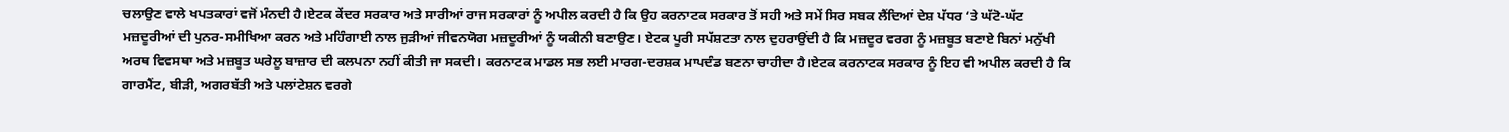ਚਲਾਉਣ ਵਾਲੇ ਖਪਤਕਾਰਾਂ ਵਜੋਂ ਮੰਨਦੀ ਹੈ।ਏਟਕ ਕੇਂਦਰ ਸਰਕਾਰ ਅਤੇ ਸਾਰੀਆਂ ਰਾਜ ਸਰਕਾਰਾਂ ਨੂੰ ਅਪੀਲ ਕਰਦੀ ਹੈ ਕਿ ਉਹ ਕਰਨਾਟਕ ਸਰਕਾਰ ਤੋਂ ਸਹੀ ਅਤੇ ਸਮੇਂ ਸਿਰ ਸਬਕ ਲੈਂਦਿਆਂ ਦੇਸ਼ ਪੱਧਰ ‘ਤੇ ਘੱਟੋ-ਘੱਟ ਮਜ਼ਦੂਰੀਆਂ ਦੀ ਪੁਨਰ-ਸਮੀਖਿਆ ਕਰਨ ਅਤੇ ਮਹਿੰਗਾਈ ਨਾਲ ਜੁੜੀਆਂ ਜੀਵਨਯੋਗ ਮਜ਼ਦੂਰੀਆਂ ਨੂੰ ਯਕੀਨੀ ਬਣਾਉਣ। ਏਟਕ ਪੂਰੀ ਸਪੱਸ਼ਟਤਾ ਨਾਲ ਦੁਹਰਾਉਂਦੀ ਹੈ ਕਿ ਮਜ਼ਦੂਰ ਵਰਗ ਨੂੰ ਮਜ਼ਬੂਤ ਬਣਾਏ ਬਿਨਾਂ ਮਨੁੱਖੀ ਅਰਥ ਵਿਵਸਥਾ ਅਤੇ ਮਜ਼ਬੂਤ ਘਰੇਲੂ ਬਾਜ਼ਾਰ ਦੀ ਕਲਪਨਾ ਨਹੀਂ ਕੀਤੀ ਜਾ ਸਕਦੀ। ਕਰਨਾਟਕ ਮਾਡਲ ਸਭ ਲਈ ਮਾਰਗ-ਦਰਸ਼ਕ ਮਾਪਦੰਡ ਬਣਨਾ ਚਾਹੀਦਾ ਹੈ।ਏਟਕ ਕਰਨਾਟਕ ਸਰਕਾਰ ਨੂੰ ਇਹ ਵੀ ਅਪੀਲ ਕਰਦੀ ਹੈ ਕਿ ਗਾਰਮੈਂਟ, ਬੀੜੀ, ਅਗਰਬੱਤੀ ਅਤੇ ਪਲਾਂਟੇਸ਼ਨ ਵਰਗੇ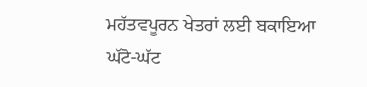ਮਹੱਤਵਪੂਰਨ ਖੇਤਰਾਂ ਲਈ ਬਕਾਇਆ ਘੱਟੋ-ਘੱਟ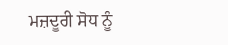ਮਜ਼ਦੂਰੀ ਸੋਧ ਨੂੰ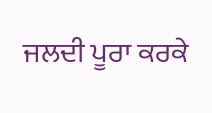ਜਲਦੀ ਪੂਰਾ ਕਰਕੇ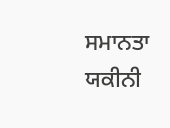ਸਮਾਨਤਾ ਯਕੀਨੀ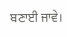ਬਣਾਈ ਜਾਵੇ।